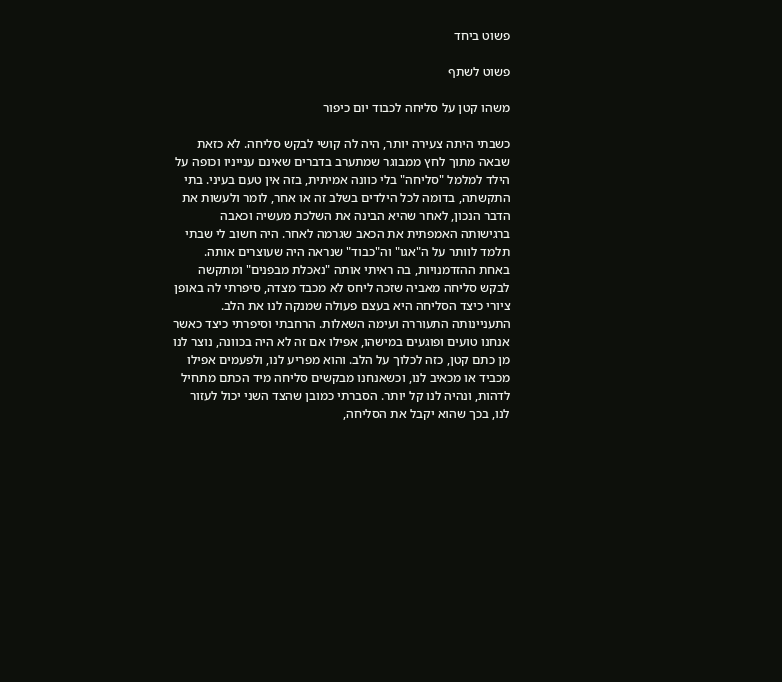פשוט ביחד

פשוט לשתף

משהו קטן על סליחה לכבוד יום כיפור

כשבתי היתה צעירה יותר, היה לה קושי לבקש סליחה. לא כזאת שבאה מתוך לחץ ממבוגר שמתערב בדברים שאינם ענייניו וכופה על הילד למלמל "סליחה" בלי כוונה אמיתית, בזה אין טעם בעיני. בתי התקשתה, בדומה לכל הילדים בשלב זה או אחר, לומר ולעשות את הדבר הנכון, לאחר שהיא הבינה את השלכת מעשיה וכאבה ברגישותה האמפתית את הכאב שגרמה לאחר. היה חשוב לי שבתי תלמד לוותר על ה"אגו" וה"כבוד" שנראה היה שעוצרים אותה. באחת ההזדמנויות, בה ראיתי אותה "נאכלת מבפנים" ומתקשה לבקש סליחה מאביה שזכה ליחס לא מכבד מצדה, סיפרתי לה באופן ציורי כיצד הסליחה היא בעצם פעולה שמנקה לנו את הלב. התעניינותה התעוררה ועימה השאלות. הרחבתי וסיפרתי כיצד כאשר אנחנו טועים ופוגעים במישהו, אפילו אם זה לא היה בכוונה, נוצר לנו מן כתם קטן, כזה לכלוך על הלב. והוא מפריע לנו, ולפעמים אפילו מכביד או מכאיב לנו, וכשאנחנו מבקשים סליחה מיד הכתם מתחיל לדהות, ונהיה לנו קל יותר. הסברתי כמובן שהצד השני יכול לעזור לנו, בכך שהוא יקבל את הסליחה,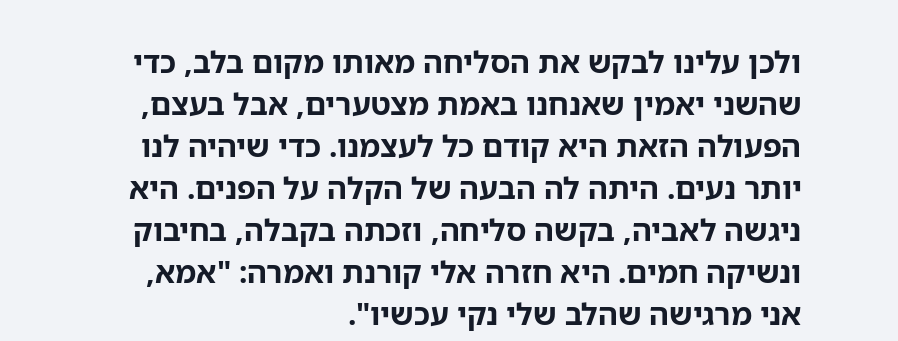ולכן עלינו לבקש את הסליחה מאותו מקום בלב, כדי שהשני יאמין שאנחנו באמת מצטערים, אבל בעצם, הפעולה הזאת היא קודם כל לעצמנו. כדי שיהיה לנו יותר נעים. היתה לה הבעה של הקלה על הפנים. היא ניגשה לאביה, בקשה סליחה, וזכתה בקבלה, בחיבוק ונשיקה חמים. היא חזרה אלי קורנת ואמרה: "אמא, אני מרגישה שהלב שלי נקי עכשיו".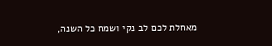מאחלת לכם לב נקי ושמח כל השנה,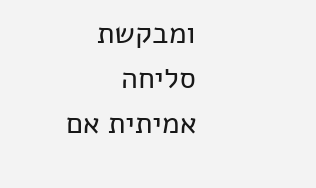ומבקשת סליחה אמיתית אם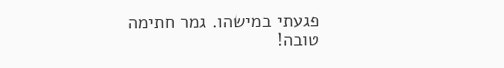פגעתי במישהו. גמר חתימה טובה!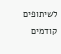לשיתופים קודמים